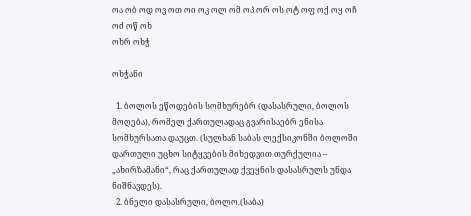ოა ობ ოდ ოვ ოთ ოი ოკ ოლ ომ ოპ ორ ოს ოტ ოფ ოქ ოყ ოჩ ოძ ოწ ოხ
ოხრ ოხჭ

ოხჭანი

  1. ბოლოს ეწოდების სომხურებრ (დასასრული, ბოლოს მოღება), რომელ ქართულადაც გვარისაებრ ენისა სომხურსათა დაუცთ. (სულხან საბას ლექსიკონში ბოლოში დართული უცხო სიტყვების მიხედვით თურქულია – „ახირზამანი“, რაც ქართულად ქვეყნის დასასრულს უნდა ნიშნავდეს).
  2. ბნელი დასასრული, ბოლო.(საბა)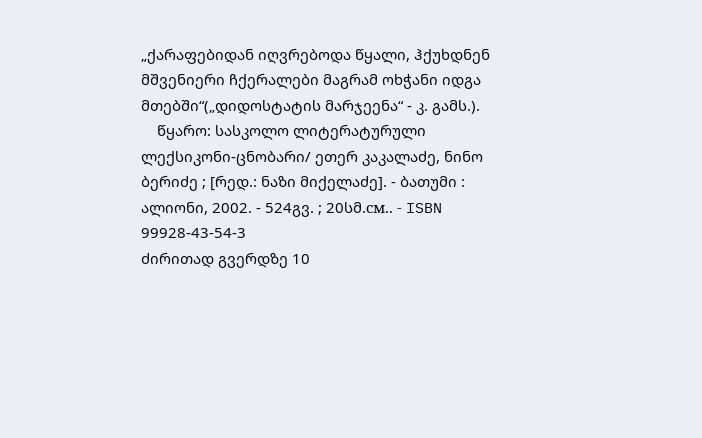„ქარაფებიდან იღვრებოდა წყალი, ჰქუხდნენ მშვენიერი ჩქერალები მაგრამ ოხჭანი იდგა მთებში“(„დიდოსტატის მარჯეენა“ - კ. გამს.).
    წყარო: სასკოლო ლიტერატურული ლექსიკონი-ცნობარი/ ეთერ კაკალაძე, ნინო ბერიძე ; [რედ.: ნაზი მიქელაძე]. - ბათუმი : ალიონი, 2002. - 524გვ. ; 20სმ.см.. - ISBN 99928-43-54-3
ძირითად გვერდზე 10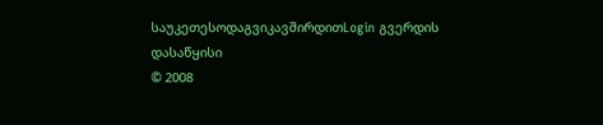საუკეთესოდაგვიკავშირდითLogin გვერდის დასაწყისი
© 2008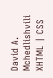David A. Mchedlishvili XHTML | CSS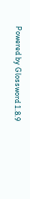Powered by Glossword 1.8.9